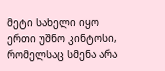მეტი სახელი იყო ერთი უშნო კინტოსი, რომელსაც სმენა არა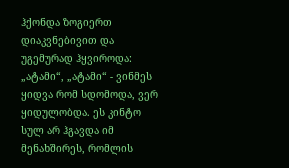ჰქონდა ზოგიერთ დიაკვნებივით და უგემურად ჰყვიროდა: „ატამი“, „ატამი“ - ვინმეს ყიდვა რომ სდომოდა, ვერ ყიდულობდა. ეს კინტო სულ არ ჰგავდა იმ მენახშირეს, რომლის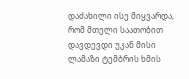დაძახილი ისე მიყვარდა, რომ მთელი საათობით დავდევდი უკან მისი ლამაზი ტემბრის ხმის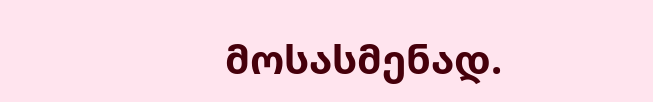მოსასმენად.